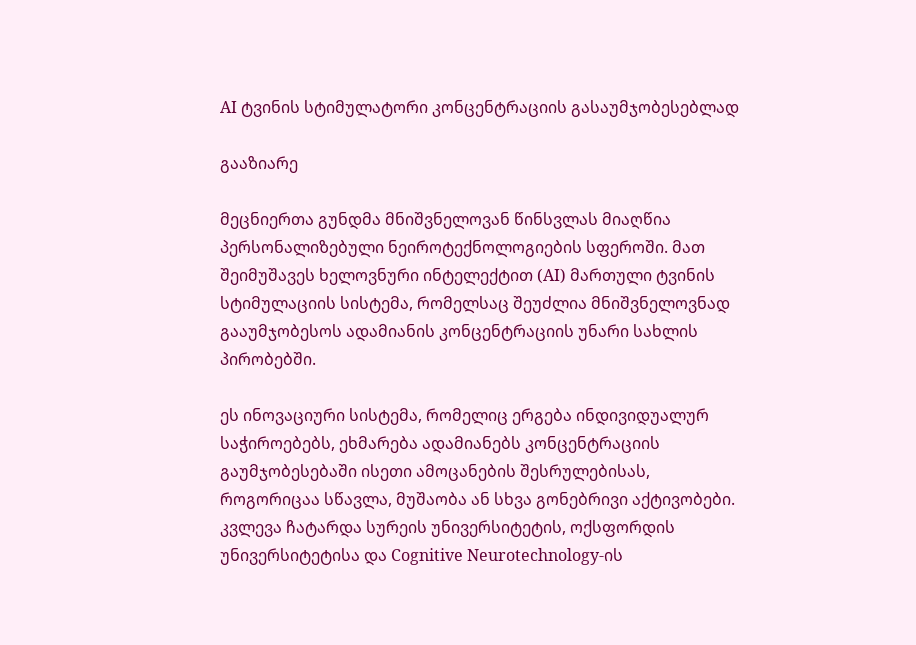AI ტვინის სტიმულატორი კონცენტრაციის გასაუმჯობესებლად

გააზიარე

მეცნიერთა გუნდმა მნიშვნელოვან წინსვლას მიაღწია პერსონალიზებული ნეიროტექნოლოგიების სფეროში. მათ შეიმუშავეს ხელოვნური ინტელექტით (AI) მართული ტვინის სტიმულაციის სისტემა, რომელსაც შეუძლია მნიშვნელოვნად გააუმჯობესოს ადამიანის კონცენტრაციის უნარი სახლის პირობებში.

ეს ინოვაციური სისტემა, რომელიც ერგება ინდივიდუალურ საჭიროებებს, ეხმარება ადამიანებს კონცენტრაციის გაუმჯობესებაში ისეთი ამოცანების შესრულებისას, როგორიცაა სწავლა, მუშაობა ან სხვა გონებრივი აქტივობები. კვლევა ჩატარდა სურეის უნივერსიტეტის, ოქსფორდის უნივერსიტეტისა და Cognitive Neurotechnology-ის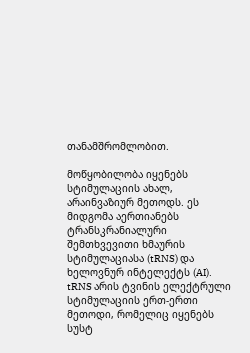თანამშრომლობით.

მოწყობილობა იყენებს სტიმულაციის ახალ, არაინვაზიურ მეთოდს. ეს მიდგომა აერთიანებს ტრანსკრანიალური შემთხვევითი ხმაურის სტიმულაციასა (tRNS) და ხელოვნურ ინტელექტს (AI).  tRNS არის ტვინის ელექტრული სტიმულაციის ერთ-ერთი მეთოდი, რომელიც იყენებს სუსტ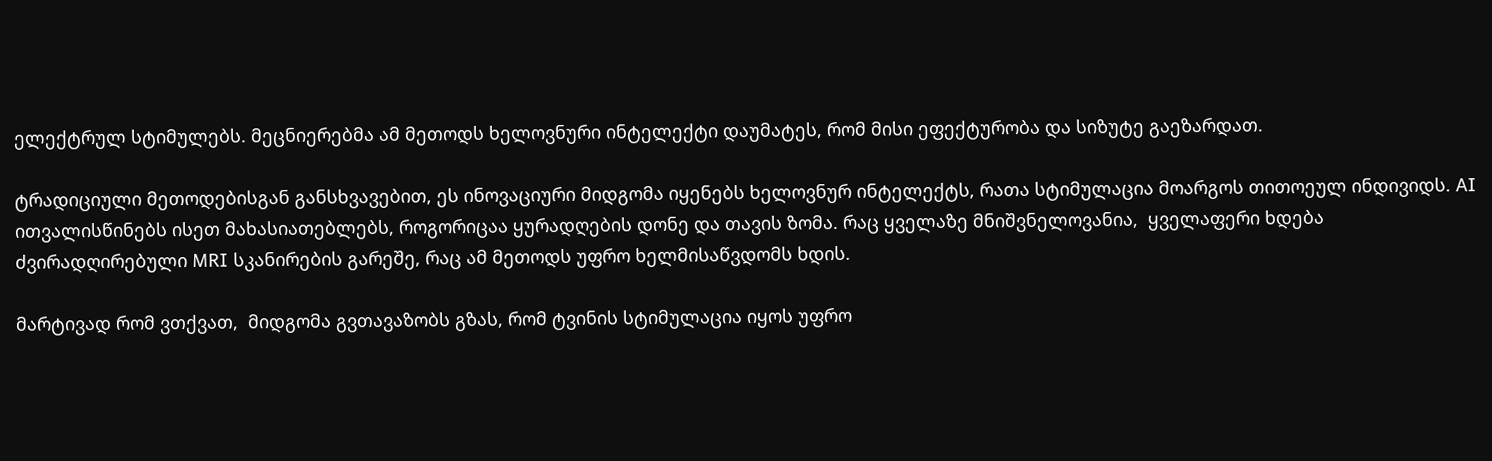ელექტრულ სტიმულებს. მეცნიერებმა ამ მეთოდს ხელოვნური ინტელექტი დაუმატეს, რომ მისი ეფექტურობა და სიზუტე გაეზარდათ.

ტრადიციული მეთოდებისგან განსხვავებით, ეს ინოვაციური მიდგომა იყენებს ხელოვნურ ინტელექტს, რათა სტიმულაცია მოარგოს თითოეულ ინდივიდს. AI ითვალისწინებს ისეთ მახასიათებლებს, როგორიცაა ყურადღების დონე და თავის ზომა. რაც ყველაზე მნიშვნელოვანია,  ყველაფერი ხდება ძვირადღირებული MRI სკანირების გარეშე, რაც ამ მეთოდს უფრო ხელმისაწვდომს ხდის.

მარტივად რომ ვთქვათ,  მიდგომა გვთავაზობს გზას, რომ ტვინის სტიმულაცია იყოს უფრო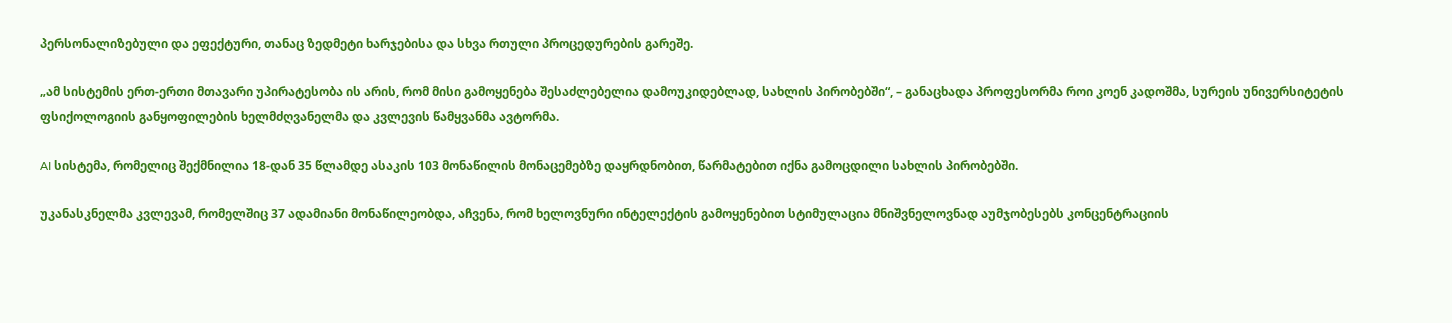პერსონალიზებული და ეფექტური, თანაც ზედმეტი ხარჯებისა და სხვა რთული პროცედურების გარეშე.

„ამ სისტემის ერთ-ერთი მთავარი უპირატესობა ის არის, რომ მისი გამოყენება შესაძლებელია დამოუკიდებლად, სახლის პირობებში“, – განაცხადა პროფესორმა როი კოენ კადოშმა, სურეის უნივერსიტეტის ფსიქოლოგიის განყოფილების ხელმძღვანელმა და კვლევის წამყვანმა ავტორმა.

AI სისტემა, რომელიც შექმნილია 18-დან 35 წლამდე ასაკის 103 მონაწილის მონაცემებზე დაყრდნობით, წარმატებით იქნა გამოცდილი სახლის პირობებში.

უკანასკნელმა კვლევამ, რომელშიც 37 ადამიანი მონაწილეობდა, აჩვენა, რომ ხელოვნური ინტელექტის გამოყენებით სტიმულაცია მნიშვნელოვნად აუმჯობესებს კონცენტრაციის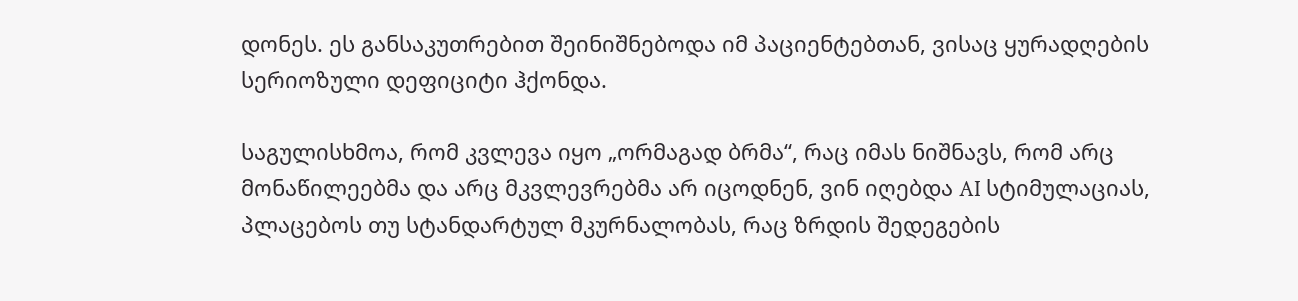დონეს. ეს განსაკუთრებით შეინიშნებოდა იმ პაციენტებთან, ვისაც ყურადღების სერიოზული დეფიციტი ჰქონდა.

საგულისხმოა, რომ კვლევა იყო „ორმაგად ბრმა“, რაც იმას ნიშნავს, რომ არც მონაწილეებმა და არც მკვლევრებმა არ იცოდნენ, ვინ იღებდა AI სტიმულაციას, პლაცებოს თუ სტანდარტულ მკურნალობას, რაც ზრდის შედეგების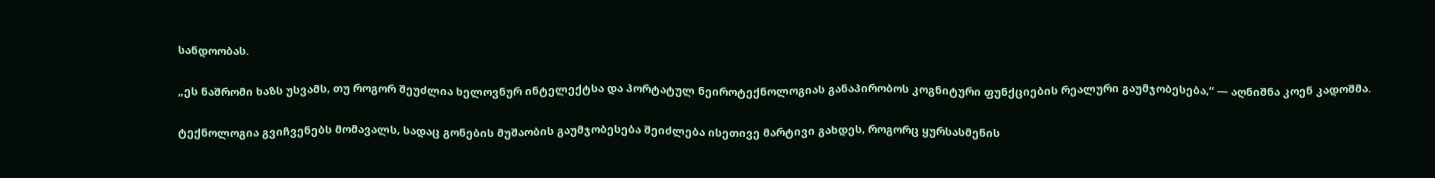სანდოობას.

„ეს ნაშრომი ხაზს უსვამს, თუ როგორ შეუძლია ხელოვნურ ინტელექტსა და პორტატულ ნეიროტექნოლოგიას განაპირობოს კოგნიტური ფუნქციების რეალური გაუმჯობესება,“ — აღნიშნა კოენ კადოშმა.

ტექნოლოგია გვიჩვენებს მომავალს, სადაც გონების მუშაობის გაუმჯობესება შეიძლება ისეთივე მარტივი გახდეს, როგორც ყურსასმენის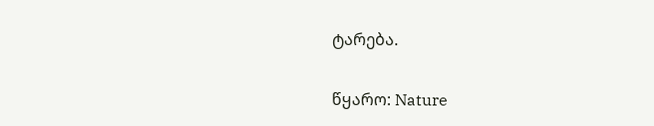ტარება.

წყარო: Nature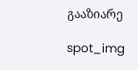გააზიარე

spot_img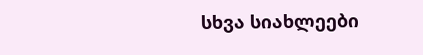სხვა სიახლეები